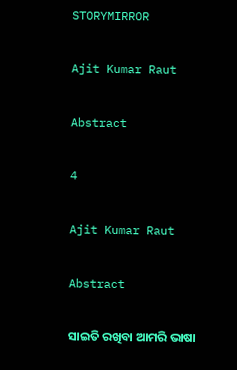STORYMIRROR

Ajit Kumar Raut

Abstract

4

Ajit Kumar Raut

Abstract

ସାଇତି ରଖିବା ଆମରି ଭାଷା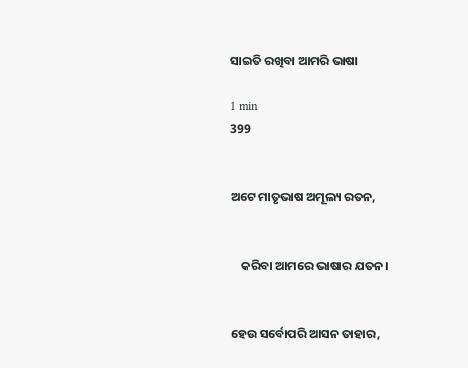ସାଇତି ରଖିବା ଆମରି ଭାଷା

1 min
399


ଅଟେ ମାତୃଭାଷ ଅମୂଲ୍ୟ ରତନ,


    କରିବା ଆମରେ ଭାଷାର ଯତନ।


ହେଉ ସର୍ବୋପରି ଆସନ ତାହାର,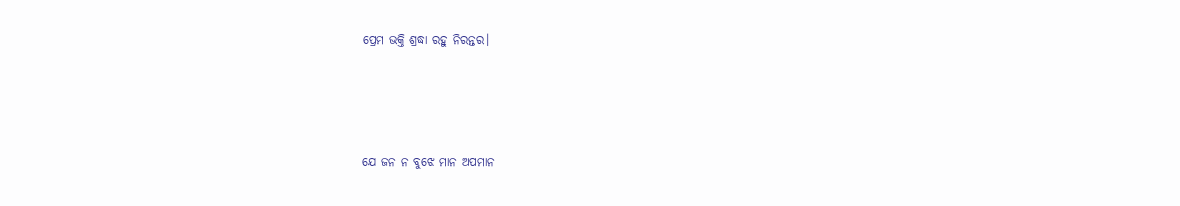ପ୍ରେମ ଭକ୍ତି ଶ୍ରଦ୍ଧା ରହୁ ନିରନ୍ତର।




ଯେ ଜନ ନ ବୁଝେ ମାନ ଅପମାନ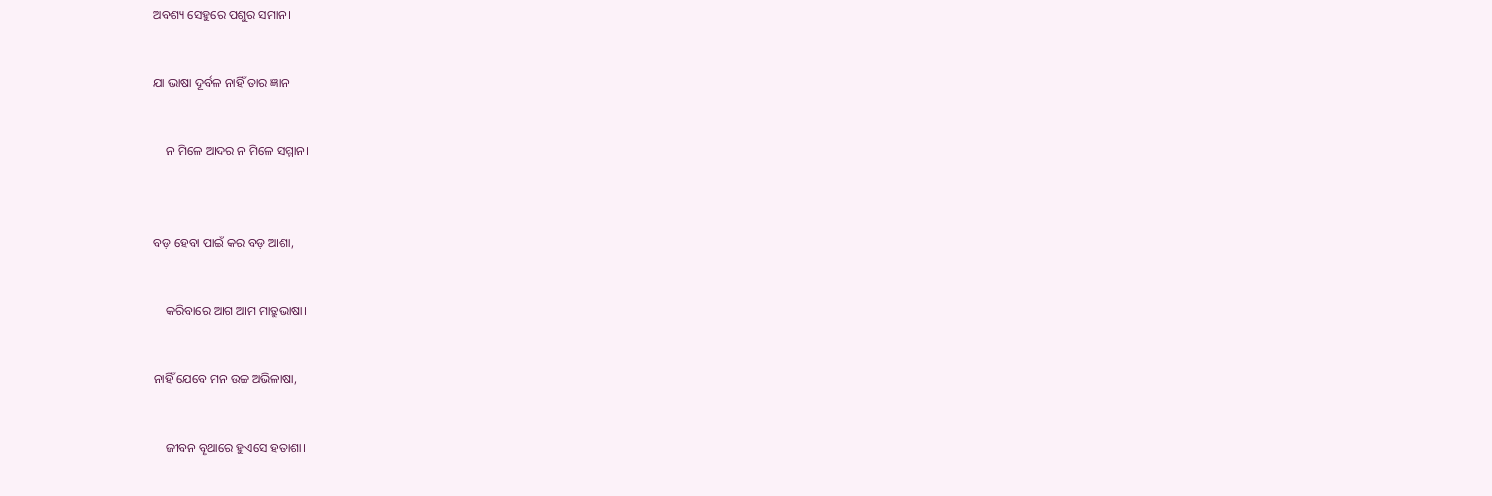ଅବଶ୍ୟ ସେହୁରେ ପଶୁର ସମାନ।


ଯା ଭାଷା ଦୂର୍ବଳ ନାହିଁ ତାର ଜ୍ଞାନ


    ନ ମିଳେ ଆଦର ନ ମିଳେ ସମ୍ମାନ।



ବଡ଼ ହେବା ପାଇଁ କର ବଡ଼ ଆଶା,


    କରିବାରେ ଆଗ ଆମ ମାତ୍ରୁଭାଷା।


ନାହିଁ ଯେବେ ମନ ଉଚ୍ଚ ଅଭିଳାଷା,


    ଜୀବନ ବୄଥାରେ ହୁଏସେ ହତାଶା।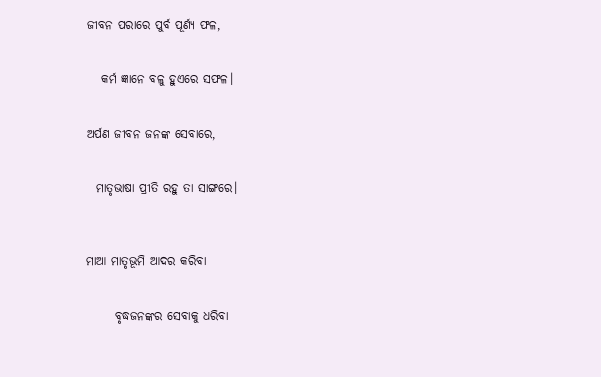ଜୀବନ ପରାରେ ପୁର୍ବ ପୂର୍ଣ୍ୟ ଫଳ,


   କର୍ମ ଜ୍ଞାନେ ବଳୁ ହୁଏରେ ସଫଳ।


ଅର୍ପଣ ଜୀବନ ଜନଙ୍କ ସେବାରେ,


  ମାତୃଭାଷା ପ୍ରୀତି ରହୁ ତା ସାଙ୍ଗରେ।



ମାଆ ମାତୃଭୂମି ଆଦର କରିବା


      ବୃଦ୍ଧଜନଙ୍କର ସେବାକୁ ଧରିବା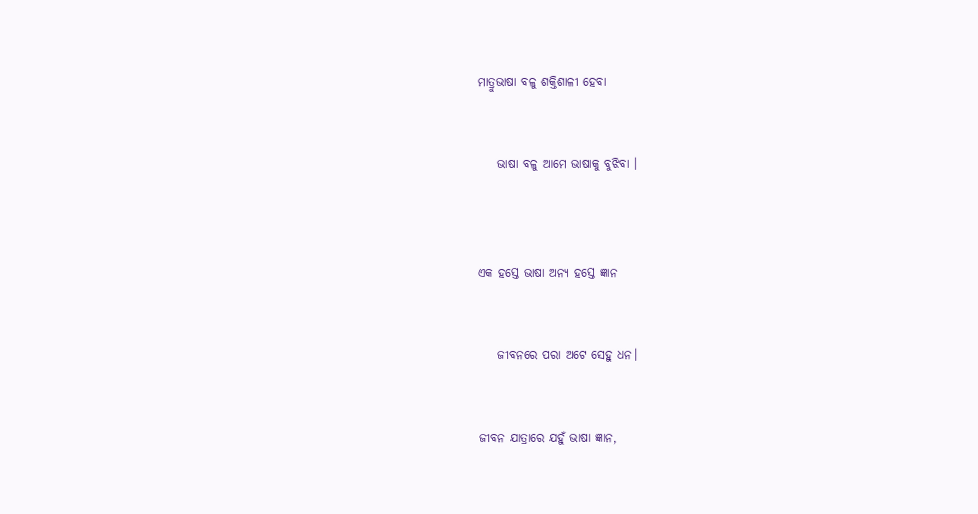ମାତ୍ରୁଭାଷା ବଳୁ ଶକ୍ତିଶାଳୀ ହେବା


    ଭାଷା ବଳୁ ଆମେ ଭାଷାକୁ ବୁଝିବା ।



ଏକ ହସ୍ତେ ଭାଷା ଅନ୍ୟ ହସ୍ତେ ଜ୍ଞାନ


    ଜୀବନରେ ପରା ଅଟେ ସେହୁ ଧନ।


ଜୀବନ ଯାତ୍ରାରେ ଯହୁଁ ଭାଷା ଜ୍ଞାନ,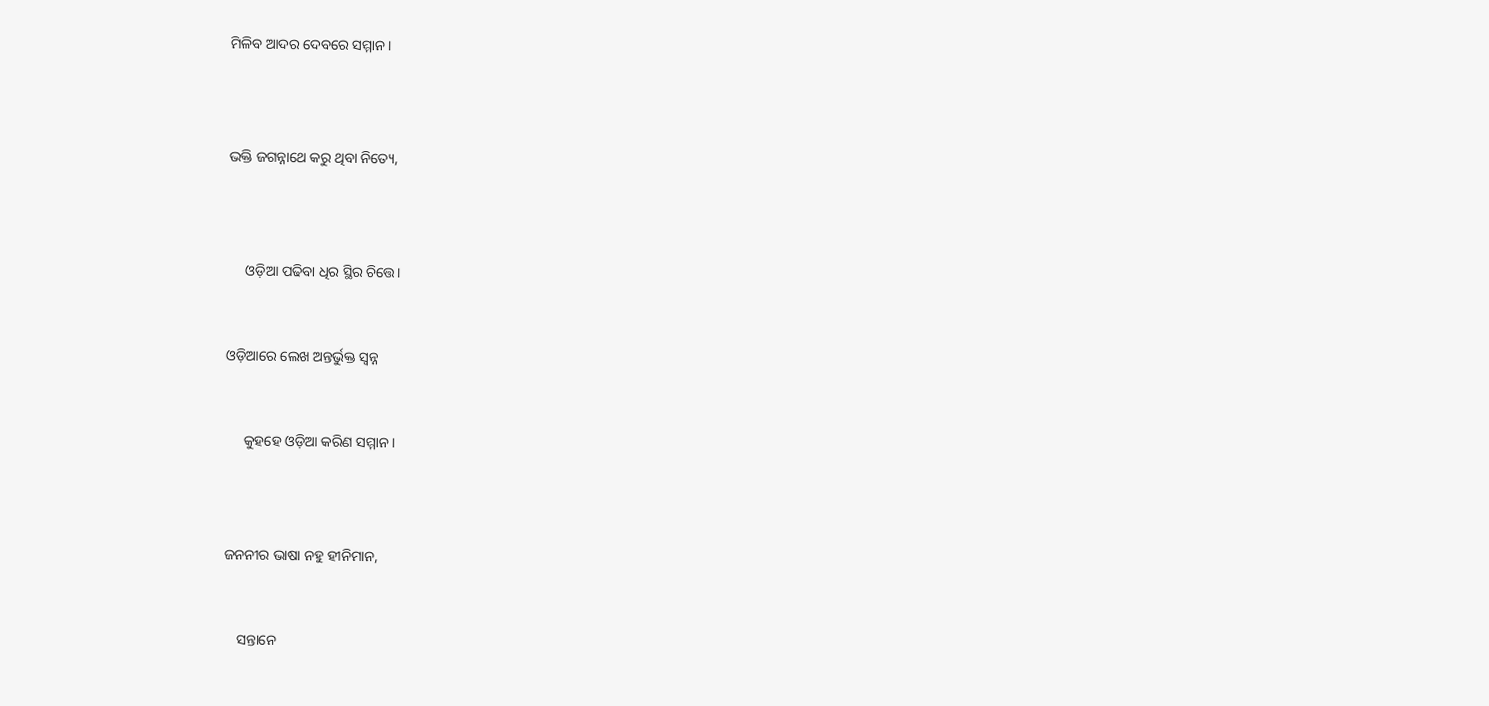ମିଳିବ ଆଦର ଦେବରେ ସମ୍ମାନ।



ଭକ୍ତି ଜଗନ୍ନାଥେ କରୁ ଥିବା ନିତ୍ୟେ,



     ଓଡ଼ିଆ ପଢିବା ଧିର ସ୍ଥିର ଚିତ୍ତେ।


ଓଡ଼ିଆରେ ଲେଖ ଅନ୍ତର୍ଭୁକ୍ତ ସ୍ବନ୍ନ


     କୁହହେ ଓଡ଼ିଆ କରିଣ ସମ୍ମାନ।



ଜନନୀର ଭାଷା ନହୁ ହୀନିମାନ,


    ସନ୍ତାନେ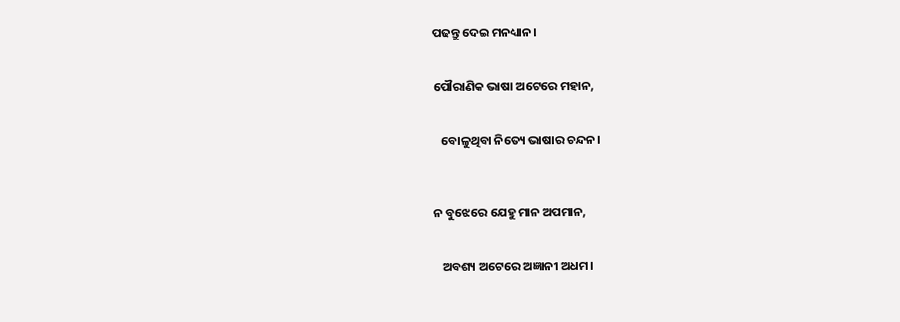ପଢନ୍ତୁ ଦେଇ ମନଧ୍ୟାନ।


ପୌରାଣିକ ଭାଷା ଅଟେରେ ମହାନ,


   ବୋଳୁଥିବା ନିତ୍ୟେ ଭାଷାର ଚନ୍ଦନ।



ନ ବୁଝେରେ ଯେହୁ ମାନ ଅପମାନ,


   ଅବଶ୍ୟ ଅଟେରେ ଅଜ୍ଞାନୀ ଅଧମ।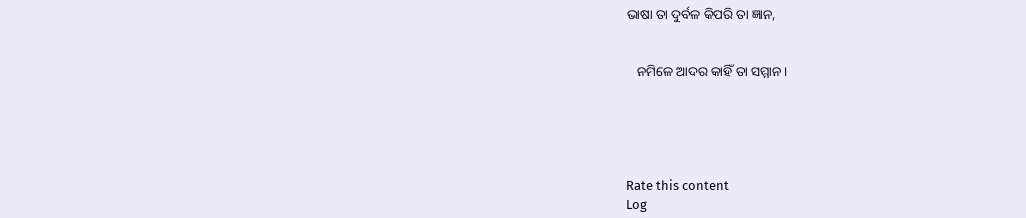ଭାଷା ତା ଦୁର୍ବଳ କିପରି ତା ଜ୍ଞାନ,


   ନମିଳେ ଆଦର କାହିଁ ତା ସମ୍ମାନ।





Rate this content
Log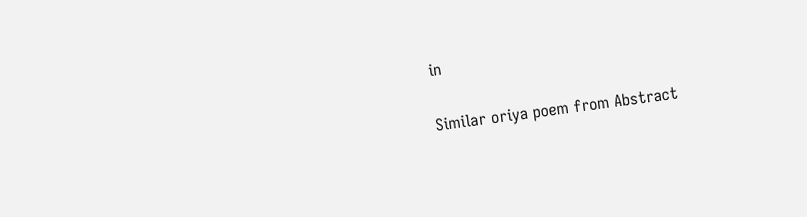in

Similar oriya poem from Abstract